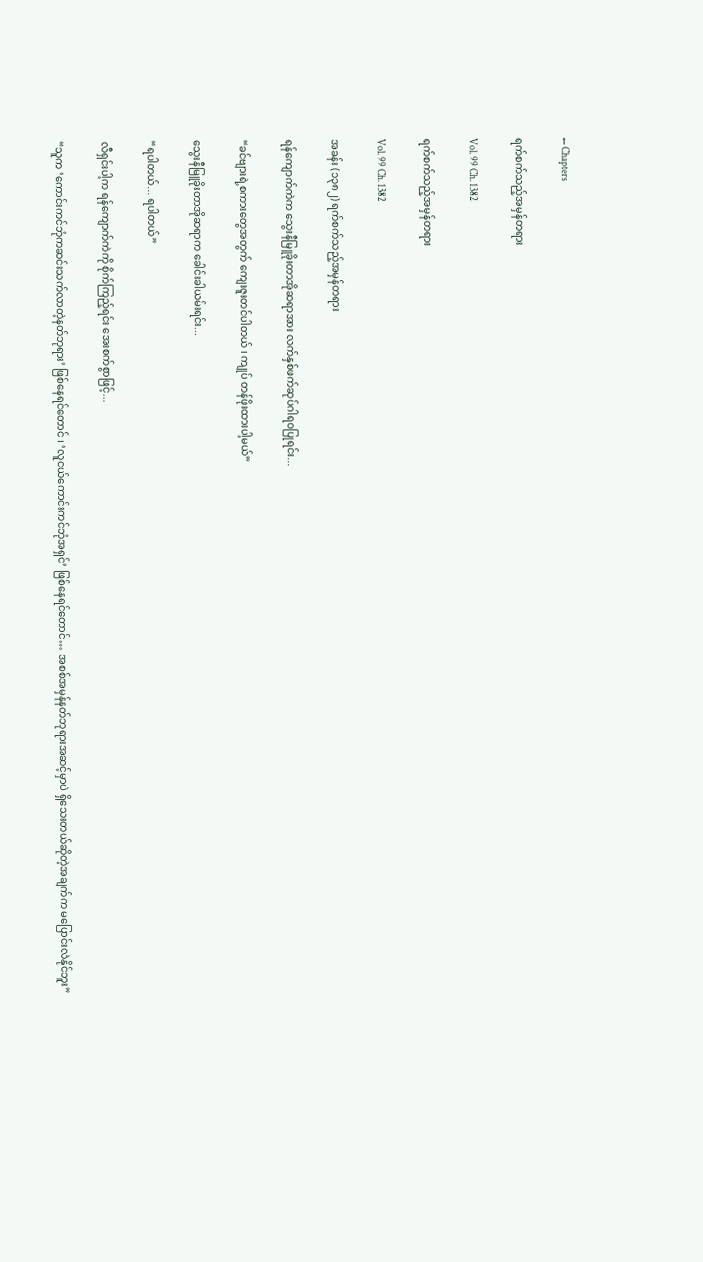← Chapters

ရက်စက်သည့်အမှန်တရား

Vol. 99 Ch. 1382

ရက်စက်သည့်အမှန်တရား

Vol. 99 Ch. 1382

အခန်း (၁၃၈၂) ရက်စက်သည့်အမှန်တရား

ရန်ကျောက်ကဲက သွေးနီမြူခိုးတာအိုဆရာအား လက်နှစ်ဖက်ဆုပ်ဂါရဝပြုရင်း...

“ခင်ဗျားရဲ့စကားတွေအတွက် ကျေးဇူးတင်ပါတယ် ၊ ကျုပ် တန်ဖိုးထားပါ့မယ်”

သွေးနီမြူခိုးတာအိုဆရာက ခေါင်းခါယမ်းရင်း...

“ရပါတယ်... ရပါတယ်”

လီရှင်းပါ့က ရန်ကျောက်ကဲကို စိုက်ကြည့်ရင်း အေးစက်စွာဖြင့်...

“သူက ‘ကောင်းကင်ဘုံကဆင်းသက်လာတဲ့နတ်ဘုရား’ ဖြစ်နေရင်တောင် ၊ ‘လူငယ်ကောင်းကင်ဘုံအရှင်’ ဖြစ်နေရင်တောင်… အစစ်အမှန်နတ်ဘုရားအဆင့်မှာပဲ ရှိသေးတယ်ဆိုတဲ့အချက်က မပြောင်းလဲနိုင်ဘူး”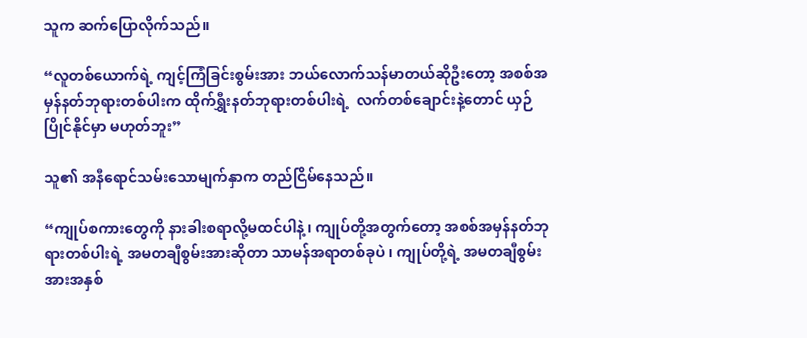သူက ဆက်ပြောလိုက်သည်။

“လူတစ်ယောက်ရဲ့ ကျင့်ကြံခြင်းစွမ်းအား ဘယ်လောက်သန်မာတယ်ဆိုဦးတော့ အစစ်အမှန်နတ်ဘုရားတစ်ပါးက ထိုက်ရွှီးနတ်ဘုရားတစ်ပါးရဲ့  လက်တစ်ချောင်းနဲ့တောင် ယှဉ်ပြိုင်နိုင်မှာ မဟုတ်ဘူး”

သူ၏ အနီရောင်သမ်းသောမျက်နှာက တည်ငြိမ်နေသည်။

“ကျုပ်စကားတွေကို နားခါးစရာလို့မထင်ပါနဲ့ ၊ ကျုပ်တို့အတွက်တော့ အစစ်အမှန်နတ်ဘုရားတစ်ပါးရဲ့ အမတချီစွမ်းအားဆိုတာ သာမန်အရာတစ်ခုပဲ ၊ ကျုပ်တို့ရဲ့ အမတချီစွမ်းအားအနှစ်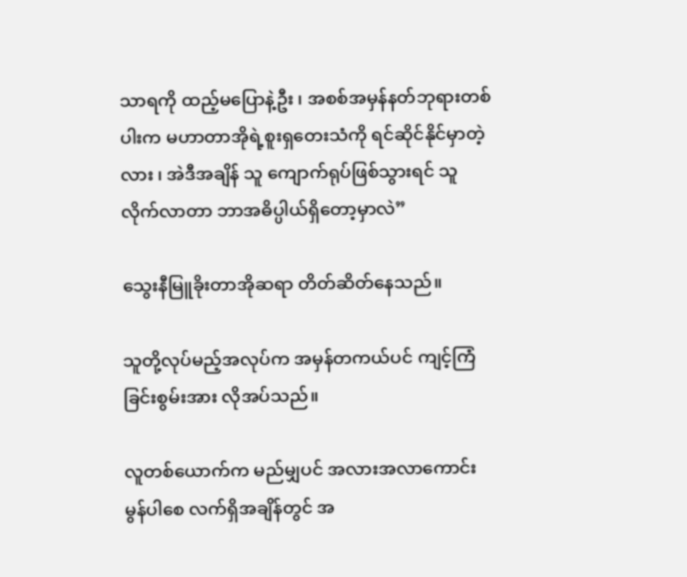သာရကို ထည့်မပြောနဲ့ဦး ၊ အစစ်အမှန်နတ်ဘုရားတစ်ပါးက မဟာတာအိုရဲ့စူးရှတေးသံကို ရင်ဆိုင်နိုင်မှာတဲ့လား ၊ အဲဒီအချိန် သူ ကျောက်ရုပ်ဖြစ်သွားရင် သူ လိုက်လာတာ ဘာအဓိပ္ပါယ်ရှိတော့မှာလဲ”

သွေးနီမြူခိုးတာအိုဆရာ တိတ်ဆိတ်နေသည်။

သူတို့လုပ်မည့်အလုပ်က အမှန်တကယ်ပင် ကျင့်ကြံခြင်းစွမ်းအား လိုအပ်သည်။

လူတစ်ယောက်က မည်မျှပင် အလားအလာကောင်းမွန်ပါစေ လက်ရှိအချိန်တွင် အ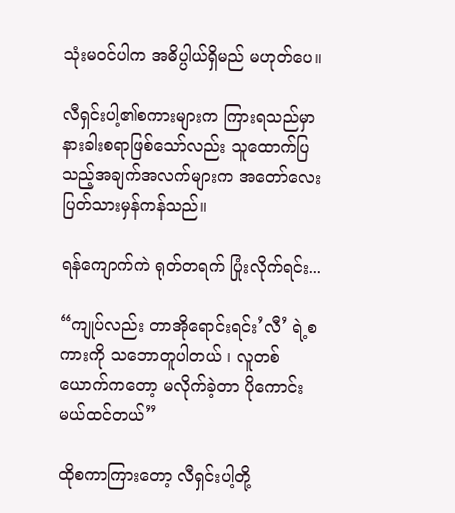သုံးမဝင်ပါက အဓိပ္ပါယ်ရှိမည် မဟုတ်ပေ။

လီရှင်းပါ့၏စကားများက ကြားရသည်မှာ နားခါးစရာဖြစ်သော်လည်း သူထောက်ပြသည့်အချက်အလက်များက အတော်လေးပြတ်သားမှန်ကန်သည်။

ရန်ကျောက်ကဲ ရုတ်တရက် ပြုံးလိုက်ရင်း...

“ကျုပ်လည်း တာအိုရောင်းရင်း’လီ’ ရဲ့စကားကို သဘောတူပါတယ် ၊ လူတစ်ယောက်ကတော့ မလိုက်ခဲ့တာ ပိုကောင်းမယ်ထင်တယ်”

ထိုစကာကြားတော့ လီရှင်းပါ့တို့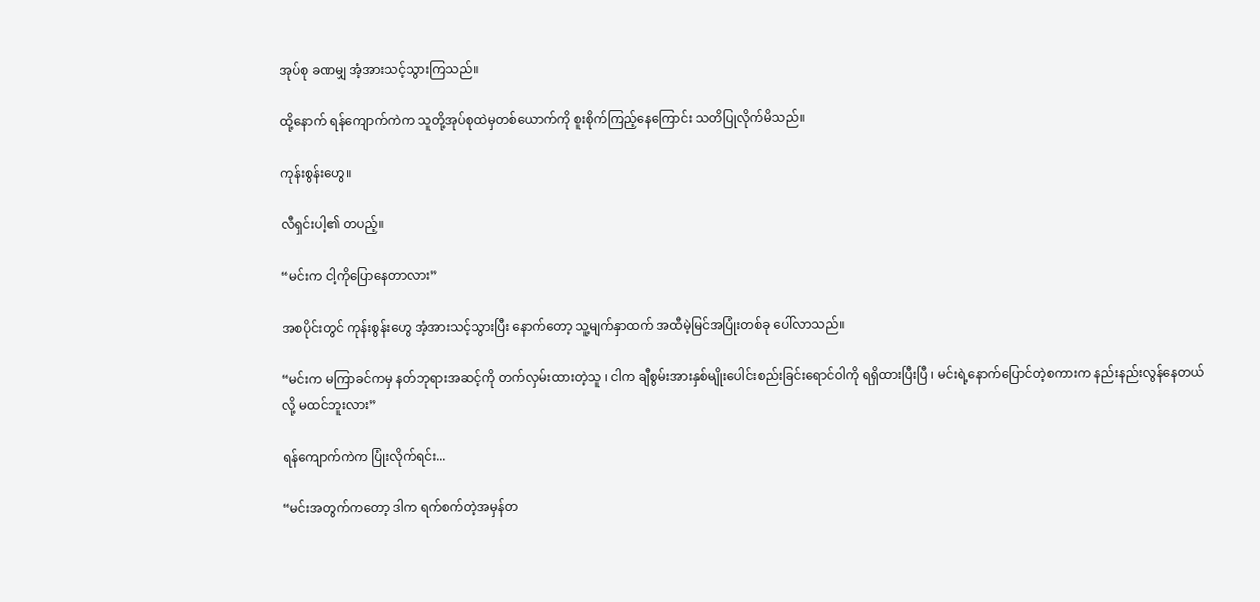အုပ်စု ခဏမျှ အံ့အားသင့်သွားကြသည်။

ထို့နောက် ရန်ကျောက်ကဲက သူတို့အုပ်စုထဲမှတစ်ယောက်ကို စူးစိုက်ကြည့်နေကြောင်း သတိပြုလိုက်မိသည်။

ကုန်းစွန်းဟွေ။

လီရှင်းပါ့၏ တပည့်။

“မင်းက ငါ့ကိုပြောနေတာလား”

အစပိုင်းတွင် ကုန်းစွန်းဟွေ အံ့အားသင့်သွားပြီး နောက်တော့ သူ့မျက်နှာထက် အထီမဲ့မြင်အပြုံးတစ်ခု ပေါ်လာသည်။

“မင်းက မကြာခင်ကမှ နတ်ဘုရားအဆင့်ကို တက်လှမ်းထားတဲ့သူ ၊ ငါက ချီစွမ်းအားနှစ်မျိုးပေါင်းစည်းခြင်းရောင်ဝါကို ရရှိထားပြီးပြီ ၊ မင်းရဲ့နောက်ပြောင်တဲ့စကားက နည်းနည်းလွန်နေတယ်လို့ မထင်ဘူးလား”

ရန်ကျောက်ကဲက ပြုံးလိုက်ရင်း...

“မင်းအတွက်ကတော့ ဒါက ရက်စက်တဲ့အမှန်တ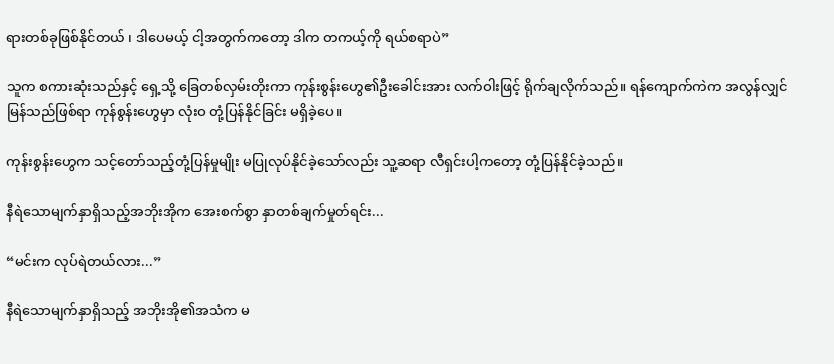ရားတစ်ခုဖြစ်နိုင်တယ် ၊ ဒါပေမယ့် ငါ့အတွက်ကတော့ ဒါက တကယ့်ကို ရယ်စရာပဲ”

သူက စကားဆုံးသည်နှင့် ရှေ့သို့ ခြေတစ်လှမ်းတိုးကာ ကုန်းစွန်းဟွေ၏ဦးခေါင်းအား လက်ဝါးဖြင့် ရိုက်ချလိုက်သည်။ ရန်ကျောက်ကဲက အလွန်လျှင်မြန်သည်ဖြစ်ရာ ကုန်စွန်းဟွေမှာ လုံးဝ တုံ့ပြန်နိုင်ခြင်း မရှိခဲ့ပေ။

ကုန်းစွန်းဟွေက သင့်တော်သည့်တုံ့ပြန်မှုမျိုး မပြုလုပ်နိုင်ခဲ့သော်လည်း သူ့ဆရာ လီရှင်းပါ့ကတော့ တုံ့ပြန်နိုင်ခဲ့သည်။

နီရဲသောမျက်နှာရှိသည့်အဘိုးအိုက အေးစက်စွာ နှာတစ်ချက်မှုတ်ရင်း...

“မင်းက လုပ်ရဲတယ်လား...”

နီရဲသောမျက်နှာရှိသည့် အဘိုးအို၏အသံက မ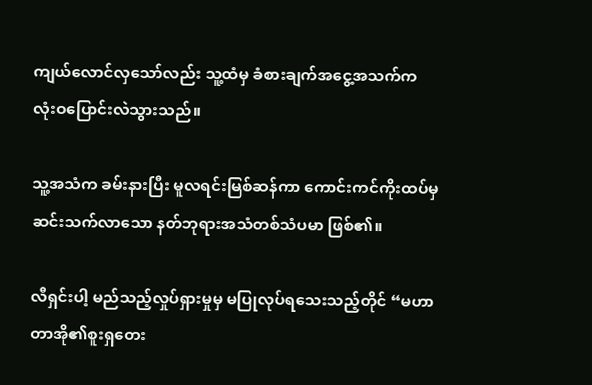ကျယ်လောင်လှသော်လည်း သူ့ထံမှ ခံစားချက်အငွေ့အသက်က  လုံးဝပြောင်းလဲသွားသည်။

သူ့အသံက ခမ်းနားပြီး မူလရင်းမြစ်ဆန်ကာ ကောင်းကင်ကိုးထပ်မှဆင်းသက်လာသော နတ်ဘုရားအသံတစ်သံပမာ ဖြစ်၏။

လီရှင်းပါ့ မည်သည့်လှုပ်ရှားမှုမှ မပြုလုပ်ရသေးသည့်တိုင် “မဟာတာအို၏စူးရှတေး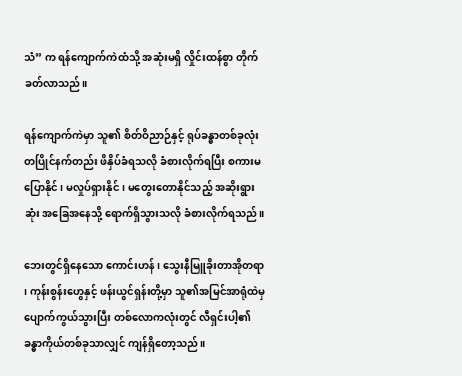သံ” က ရန်ကျောက်ကဲထံသို့ အဆုံးမရှိ လှိုင်းထန်စွာ တိုက်ခတ်လာသည်။

ရန်ကျောက်ကဲမှာ သူ၏ စိတ်ဝိညာဉ်နှင့် ရုပ်ခန္ဓာတစ်ခုလုံး တပြိုင်နက်တည်း ဖိနှိပ်ခံရသလို ခံစားလိုက်ရပြီး စကားမပြောနိုင် ၊ မလှုပ်ရှားနိုင် ၊ မတွေးတောနိုင်သည့် အဆိုးရွားဆုံး အခြေအနေသို့ ရောက်ရှိသွားသလို ခံစားလိုက်ရသည်။

ဘေးတွင်ရှိနေသော ကောင်းဟန် ၊ သွေးနီမြူခိုးတာအိုတရာ ၊ ကုန်းစွန်းဟွေနှင့် ဖန်းယွင်ရှန်းတို့မှာ သူ၏အမြင်အာရုံထဲမှ ပျောက်ကွယ်သွားပြီး တစ်လောကလုံးတွင် လီရှင်းပါ့၏ ခန္ဓာကိုယ်တစ်ခုသာလျှင် ကျန်ရှိတော့သည်။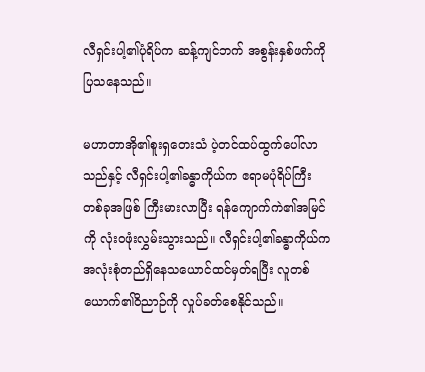လီရှင်းပါ့၏ပုံရိပ်က ဆန့်ကျင်ဘက် အစွန်းနှစ်ဖက်ကို ပြသနေသည်။

မဟာတာအို၏စူးရှတေးသံ ပဲ့တင်ထပ်ထွက်ပေါ်လာသည်နှင့် လီရှင်းပါ့၏ခန္ဓာကိုယ်က ဧရာမပုံရိပ်ကြီးတစ်ခုအဖြစ် ကြီးမားလာပြီး ရန်ကျောက်ကဲ၏အမြင်ကို လုံးဝဖုံးလွှမ်းသွားသည်။ လီရှင်းပါ့၏ခန္ဓာကိုယ်က အလုံးစုံတည်ရှိနေသယောင်ထင်မှတ်ရပြီး လူတစ်ယောက်၏ဝိညာဉ်ကို လှုပ်ခတ်စေနိုင်သည်။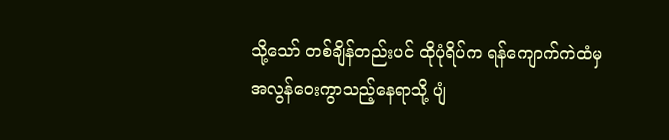သို့သော် တစ်ချိန်တည်းပင် ထိုပုံရိပ်က ရန်ကျောက်ကဲထံမှ အလွန်ဝေးကွာသည့်နေရာသို့ ပျံ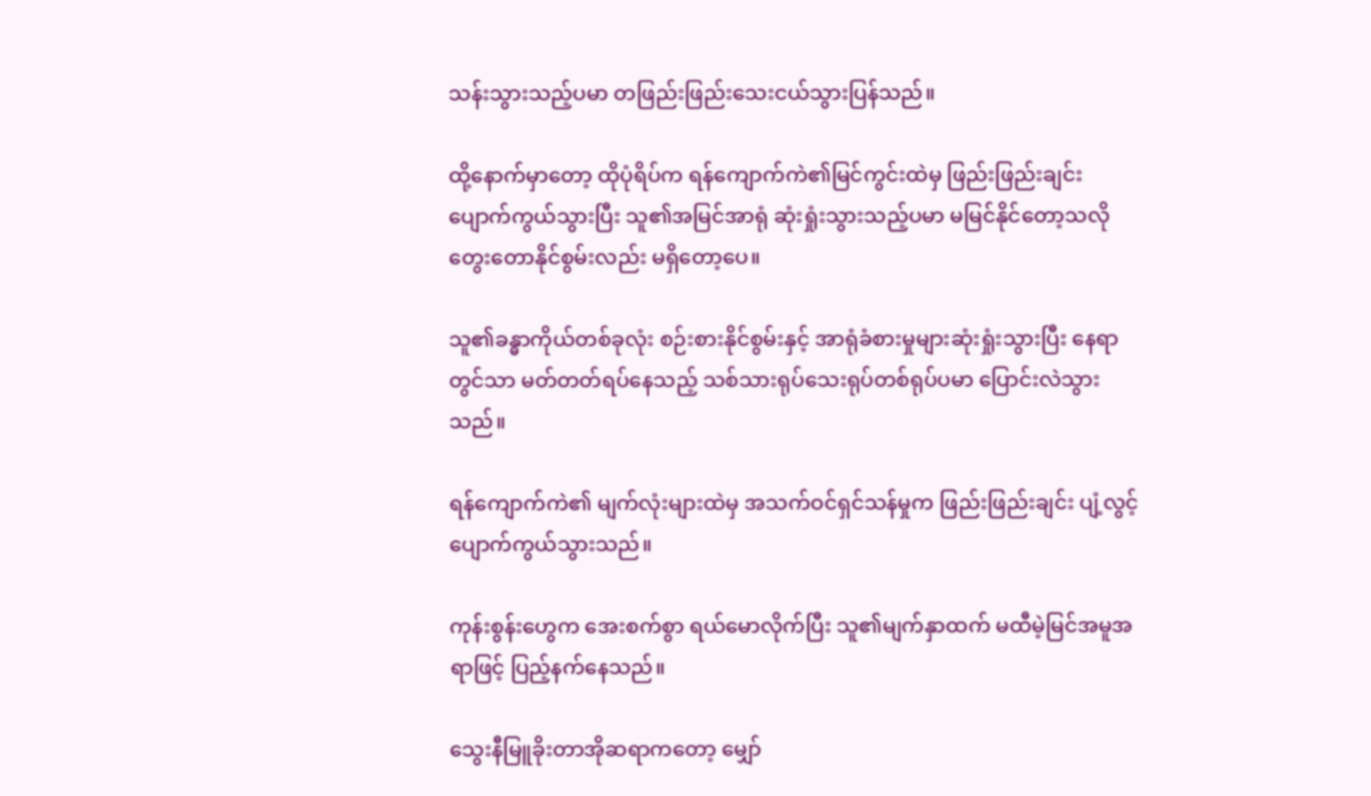သန်းသွားသည့်ပမာ တဖြည်းဖြည်းသေးငယ်သွားပြန်သည်။

ထို့နောက်မှာတော့ ထိုပုံရိပ်က ရန်ကျောက်ကဲ၏မြင်ကွင်းထဲမှ ဖြည်းဖြည်းချင်း ပျောက်ကွယ်သွားပြီး သူ၏အမြင်အာရုံ ဆုံးရှုံးသွားသည့်ပမာ မမြင်နိုင်တော့သလို တွေးတောနိုင်စွမ်းလည်း မရှိတော့ပေ။

သူ၏ခန္ဓာကိုယ်တစ်ခုလုံး စဉ်းစားနိုင်စွမ်းနှင့် အာရုံခံစားမှုများဆုံးရှုံးသွားပြီး နေရာတွင်သာ မတ်တတ်ရပ်နေသည့် သစ်သားရုပ်သေးရုပ်တစ်ရုပ်ပမာ ပြောင်းလဲသွားသည်။

ရန်ကျောက်ကဲ၏ မျက်လုံးများထဲမှ အသက်ဝင်ရှင်သန်မှုက ဖြည်းဖြည်းချင်း ပျံ့လွင့်ပျောက်ကွယ်သွားသည်။

ကုန်းစွန်းဟွေက အေးစက်စွာ ရယ်မောလိုက်ပြီး သူ၏မျက်နှာထက် မထီမဲ့မြင်အမူအရာဖြင့် ပြည့်နက်နေသည်။

သွေးနီမြူခိုးတာအိုဆရာကတော့ မျှော်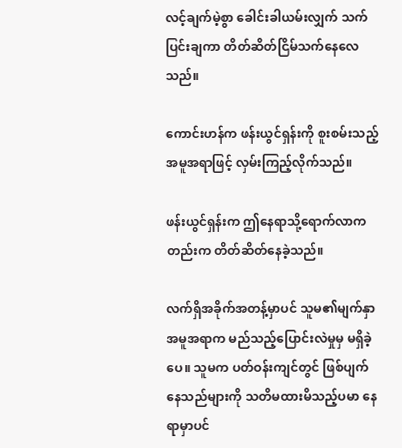လင့်ချက်မဲ့စွာ ခေါင်းခါယမ်းလျှက် သက်ပြင်းချကာ တိတ်ဆိတ်ငြိမ်သက်နေလေသည်။

ကောင်းဟန်က ဖန်းယွင်ရှန်းကို စူးစမ်းသည့်အမူအရာဖြင့် လှမ်းကြည့်လိုက်သည်။

ဖန်းယွင်ရှန်းက ဤနေရာသို့ရောက်လာကတည်းက တိတ်ဆိတ်နေခဲ့သည်။

လက်ရှိအခိုက်အတန့်မှာပင် သူမ၏မျက်နှာအမူအရာက မည်သည့်ပြောင်းလဲမှုမှ မရှိခဲ့ပေ။ သူမက ပတ်ဝန်းကျင်တွင် ဖြစ်ပျက်နေသည်များကို သတိမထားမိသည့်ပမာ နေရာမှာပင်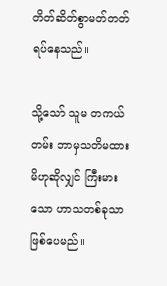တိတ်ဆိတ်စွာမတ်တတ်ရပ်နေသည်။

သို့သော် သူမ တကယ်တမ်း ဘာမှသတိမထားမိဟုဆိုလျှင် ကြီးမားသော ဟာသတစ်ခုသာ ဖြစ်ပေမည်။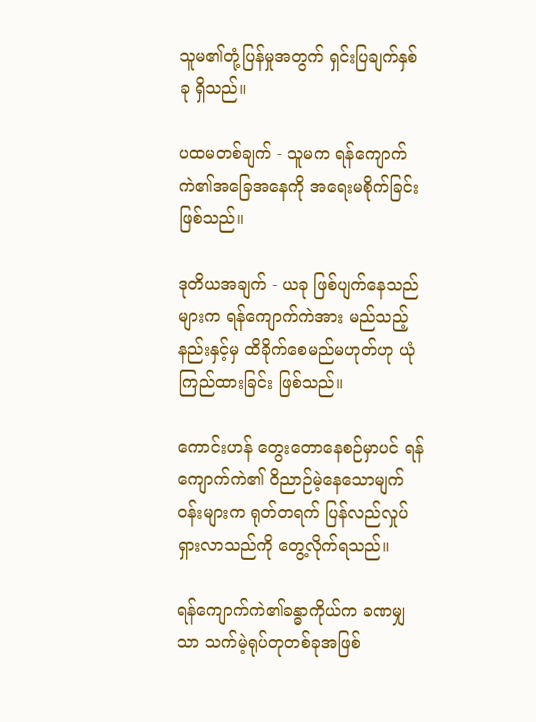သူမ၏တုံ့ပြန်မှုအတွက် ရှင်းပြချက်နှစ်ခု ရှိသည်။

ပထမတစ်ချက် - သူမက ရန်ကျောက်ကဲ၏အခြေအနေကို အရေးမစိုက်ခြင်းဖြစ်သည်။

ဒုတိယအချက် - ယခု ဖြစ်ပျက်နေသည်များက ရန်ကျောက်ကဲအား မည်သည့်နည်းနှင့်မှ ထိခိုက်စေမည်မဟုတ်ဟု ယုံကြည်ထားခြင်း ဖြစ်သည်။

ကောင်းဟန် တွေးတောနေစဉ်မှာပင် ရန်ကျောက်ကဲ၏ ဝိညာဉ်မဲ့နေသောမျက်ဝန်းများက ရုတ်တရက် ပြန်လည်လှုပ်ရှားလာသည်ကို တွေ့လိုက်ရသည်။

ရန်ကျောက်ကဲ၏ခန္ဓာကိုယ်က ခဏမျှသာ သက်မဲ့ရုပ်တုတစ်ခုအဖြစ်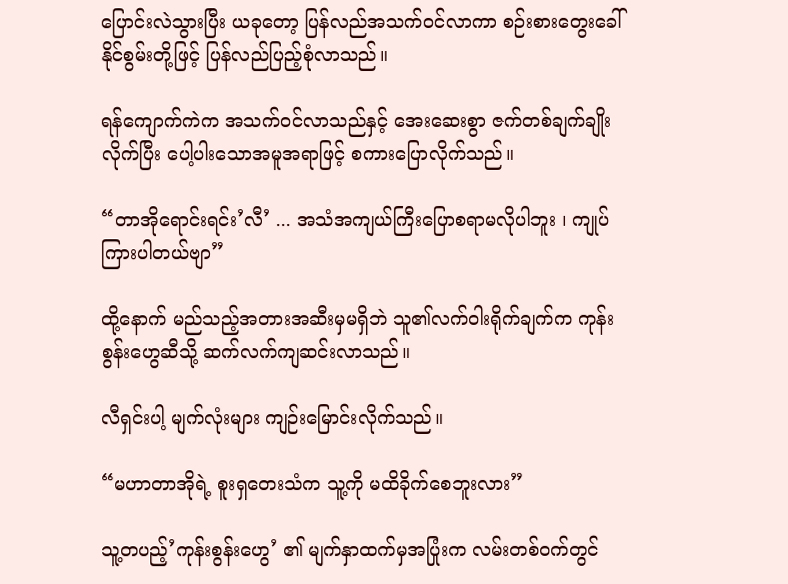ပြောင်းလဲသွားပြီး ယခုတော့ ပြန်လည်အသက်ဝင်လာကာ စဉ်းစားတွေး‌ခေါ်နိုင်စွမ်းတို့ဖြင့် ပြန်လည်ပြည့်စုံလာသည်။

ရန်ကျောက်ကဲက အသက်ဝင်လာသည်နှင့် အေးဆေးစွာ ဇက်တစ်ချက်ချိုးလိုက်ပြီး ပေါ့ပါးသောအမူအရာဖြင့် စကားပြောလိုက်သည်။

“တာအိုရောင်းရင်း’လီ’ ... အသံအကျယ်ကြီးပြောစရာမလိုပါဘူး ၊ ကျုပ်ကြားပါတယ်ဗျာ”

ထို့နောက် မည်သည့်အတားအဆီးမှမရှိဘဲ သူ၏လက်ဝါးရိုက်ချက်က ကုန်းစွန်းဟွေဆီသို့ ဆက်လက်ကျဆင်းလာသည်။

လီရှင်းပါ့ မျက်လုံးများ ကျဉ်းမြောင်းလိုက်သည်။

“မဟာတာအိုရဲ့ စူးရှတေးသံက သူ့ကို မထိခိုက်စေဘူးလား”

သူ့တပည့်’ကုန်းစွန်းဟွေ’ ၏ မျက်နှာထက်မှအပြုံးက လမ်းတစ်ဝက်တွင်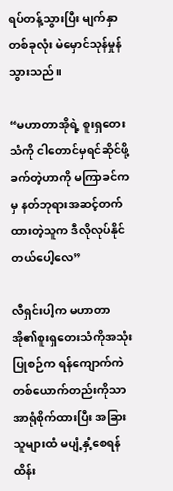ရပ်တန့်သွားပြီး မျက်နှာတစ်ခုလုံး မဲမှောင်သုန်မှုန်သွားသည်။

“မဟာတာအိုရဲ့ စူးရှတေးသံကို ငါတောင်မှရင်ဆိုင်ဖို့ခက်တဲ့ဟာကို မကြာခင်ကမှ နတ်ဘုရားအဆင့်တက်ထားတဲ့သူက ဒီလိုလုပ်နိုင်တယ်ပေါ့လေ”

လီရှင်းပါ့က မဟာတာအို၏စူးရှတေးသံကိုအသုံးပြုစဉ်က ရန်ကျောက်ကဲတစ်ယောက်တည်းကိုသာ အာရုံစိုက်ထားပြီး အခြားသူများထံ မပျံ့နှံ့စေရန် ထိန်း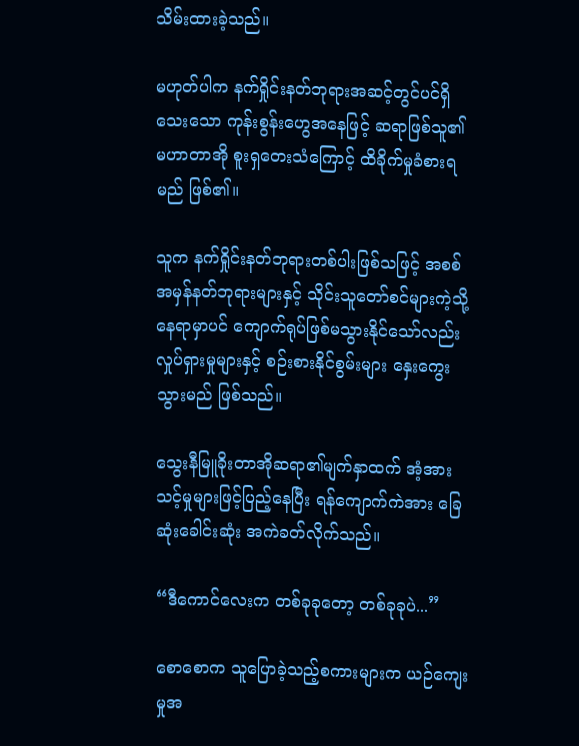သိမ်းထားခဲ့သည်။

မဟုတ်ပါက နက်ရှိုင်းနတ်ဘုရားအဆင့်တွင်ပင်ရှိသေးသော ကုန်းစွန်းဟွေအနေဖြင့် ဆရာဖြစ်သူ၏ မဟာတာအို စူးရှတေးသံကြောင့် ထိခိုက်မှုခံစားရမည် ဖြစ်၏။

သူက နက်ရှိုင်းနတ်ဘုရားတစ်ပါးဖြစ်သဖြင့် အစစ်အမှန်နတ်ဘုရားများနှင့် သိုင်းသူတော်စင်များကဲ့သို့ နေရာမှာပင် ကျောက်ရုပ်ဖြစ်မသွားနိုင်သော်လည်း လှုပ်ရှားမှုများနှင့် စဉ်းစားနိုင်စွမ်းများ နှေးကွေးသွားမည် ဖြစ်သည်။

သွေးနီမြူခိုးတာအိုဆရာ၏မျက်နှာထက် အံ့အားသင့်မှုများဖြင့်ပြည့်နေပြီး ရန်ကျောက်ကဲအား ခြေဆုံးခေါင်းဆုံး အကဲခတ်လိုက်သည်။

“ဒီကောင်လေးက တစ်ခုခုတော့ တစ်ခုခုပဲ...”

စောစောက သူပြောခဲ့သည့်စကားများက ယဉ်ကျေးမှုအ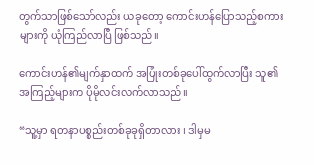တွက်သာဖြစ်သော်လည်း ယခုတော့ ကောင်းဟန်ပြောသည့်စကားများကို ယုံကြည်လာပြီ ဖြစ်သည်။

ကောင်းဟန်၏မျက်နှာထက် အပြုံးတစ်ခုပေါ်ထွက်လာပြီး သူ၏အကြည့်များက ပိုမိုလင်းလက်လာသည်။

“သူ့မှာ ရတနာပစ္စည်းတစ်ခုခုရှိတာလား ၊ ဒါမှမ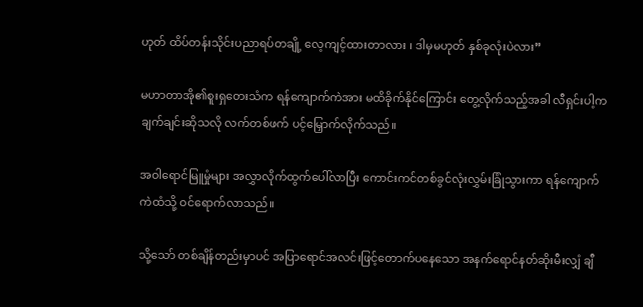ဟုတ် ထိပ်တန်းသိုင်းပညာရပ်တချို့ လေ့ကျင့်ထားတာလား ၊ ဒါမှမဟုတ် နှစ်ခုလုံးပဲလား”

မဟာတာအို၏စူးရှတေးသံက ရန်ကျောက်ကဲအား မထိခိုက်နိုင်ကြောင်း တွေ့လိုက်သည့်အခါ လီရှင်းပါ့က ချက်ချင်းဆိုသလို လက်တစ်ဖက် ပင့်မြှောက်လိုက်သည်။

အဝါရောင်မြူမှုံများ အလွှာလိုက်ထွက်ပေါ်လာပြီး ကောင်းကင်တစ်ခွင်လုံးလွှမ်းခြုံသွားကာ ရန်ကျောက်ကဲထံသို့ ဝင်ရောက်လာသည်။

သို့သော် တစ်ချိန်တည်းမှာပင် အပြာရောင်အလင်းဖြင့်တောက်ပနေသော အနက်ရောင်နတ်ဆိုးမီးလျှံ ချီ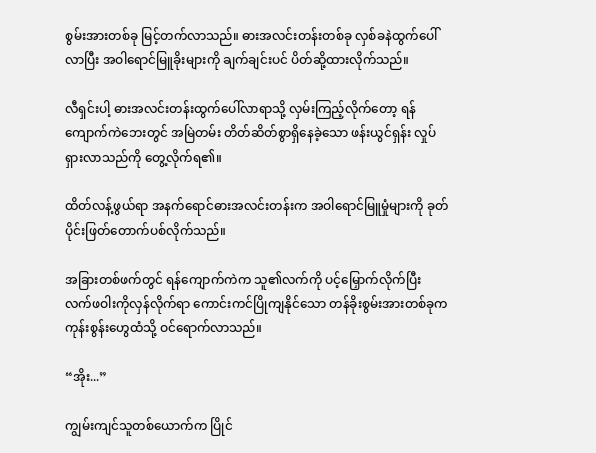စွမ်းအားတစ်ခု မြင့်တက်လာသည်။ ဓားအလင်းတန်းတစ်ခု လှစ်ခနဲထွက်ပေါ်လာပြီး အဝါရောင်မြူခိုးများကို ချက်ချင်းပင် ပိတ်ဆို့ထားလိုက်သည်။

လီရှင်းပါ့ ဓားအလင်းတန်းထွက်ပေါ်လာရာသို့ လှမ်းကြည့်လိုက်တော့ ရန်ကျောက်ကဲဘေးတွင် အမြဲတမ်း တိတ်ဆိတ်စွာရှိနေခဲ့သော ဖန်းယွင်ရှန်း လှုပ်ရှားလာသည်ကို တွေ့လိုက်ရ၏။

ထိတ်လန့်ဖွယ်ရာ အနက်ရောင်ဓားအလင်းတန်းက အဝါရောင်မြူမှုံများကို ခုတ်ပိုင်းဖြတ်တောက်ပစ်လိုက်သည်။

အခြားတစ်ဖက်တွင် ရန်ကျောက်ကဲက သူ၏လက်ကို ပင့်မြှောက်လိုက်ပြီး လက်ဖဝါးကိုလှန်လိုက်ရာ ကောင်းကင်ပြိုကျနိုင်သော တန်ခိုးစွမ်းအားတစ်ခုက ကုန်းစွန်းဟွေထံသို့ ဝင်ရောက်လာသည်။

“အိုး...”

ကျွမ်းကျင်သူတစ်ယောက်က ပြိုင်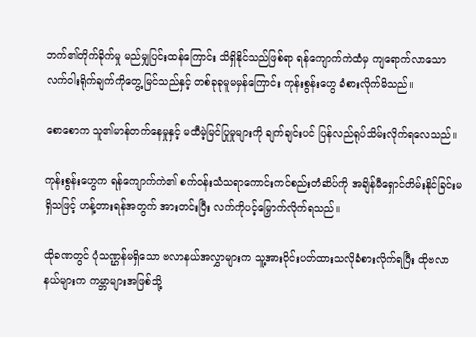ဘက်၏တိုက်ခိုက်မှု မည်မျှပြင်းထန်ကြောင်း သိရှိနိုင်သည်ဖြစ်ရာ ရန်ကျောက်ကဲထံမှ ကျရောက်လာသော လက်ဝါးရိုက်ချက်ကိုတွေ့မြင်သည်နှင့် တစ်ခုခုမူမမှန်ကြောင်း ကုန်းစွန်းဟွေ ခံစားလိုက်မိသည်။

စောစောက သူ၏မာန်တက်နေမှုနှင့် မထီမဲ့မြင်ပြုမှုများကို ချက်ချင်းပင် ပြန်လည်ရုပ်သိမ်းလိုက်ရလေသည်။

ကုန်းစွန်းဟွေက ရန်ကျောက်ကဲ၏ စက်ဝန်းသံသရာကောင်းကင်စည်းတံဆိပ်ကို အချိန်မီရှောင်တိမ်းနိုင်ခြင်းမရှိသဖြင့် ဟန့်တားရန်အတွက် အားတင်းပြီး လက်ကိုပင့်မြှောက်လိုက်ရသည်။

ထိုခဏတွင် ပုံသဏ္ဌန်မရှိသော ဗလာနယ်အလွှာများက သူ့အားဝိုင်းပတ်ထားသလိုခံစားလိုက်ရပြီး ထိုဗလာနယ်များက ကမ္ဘာများအဖြစ်သို့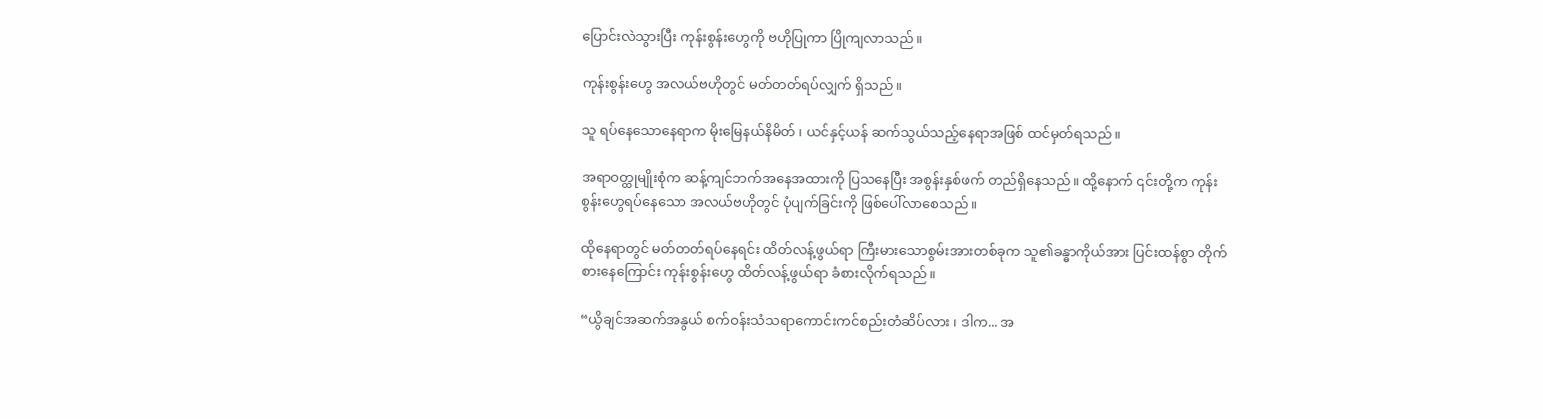ပြောင်းလဲသွားပြီး ကုန်းစွန်းဟွေကို ဗဟိုပြုကာ ပြိုကျလာသည်။

ကုန်းစွန်းဟွေ အလယ်ဗဟိုတွင် မတ်တတ်ရပ်လျှက် ရှိသည်။

သူ ရပ်နေသောနေရာက မိုးမြေနယ်နိမိတ် ၊ ယင်နှင့်ယန် ဆက်သွယ်သည့်နေရာအဖြစ် ထင်မှတ်ရသည်။

အရာဝတ္ထုမျိုးစုံက ဆန့်ကျင်ဘက်အနေအထားကို ပြသနေပြီး အစွန်းနှစ်ဖက် တည်ရှိနေသည်။ ထို့နောက် ၎င်းတို့က ကုန်းစွန်းဟွေရပ်နေသော အလယ်ဗဟိုတွင် ပုံပျက်ခြင်းကို ဖြစ်ပေါ်လာစေသည်။

ထိုနေရာတွင် မတ်တတ်ရပ်နေရင်း ထိတ်လန့်ဖွယ်ရာ ကြီးမားသောစွမ်းအားတစ်ခုက သူ၏ခန္ဓာကိုယ်အား ပြင်းထန်စွာ တိုက်စားနေကြောင်း ကုန်းစွန်းဟွေ ထိတ်လန့်ဖွယ်ရာ ခံစားလိုက်ရသည်။

“ယွိချင်အဆက်အနွယ် စက်ဝန်းသံသရာကောင်းကင်စည်းတံဆိပ်လား ၊ ဒါက... အ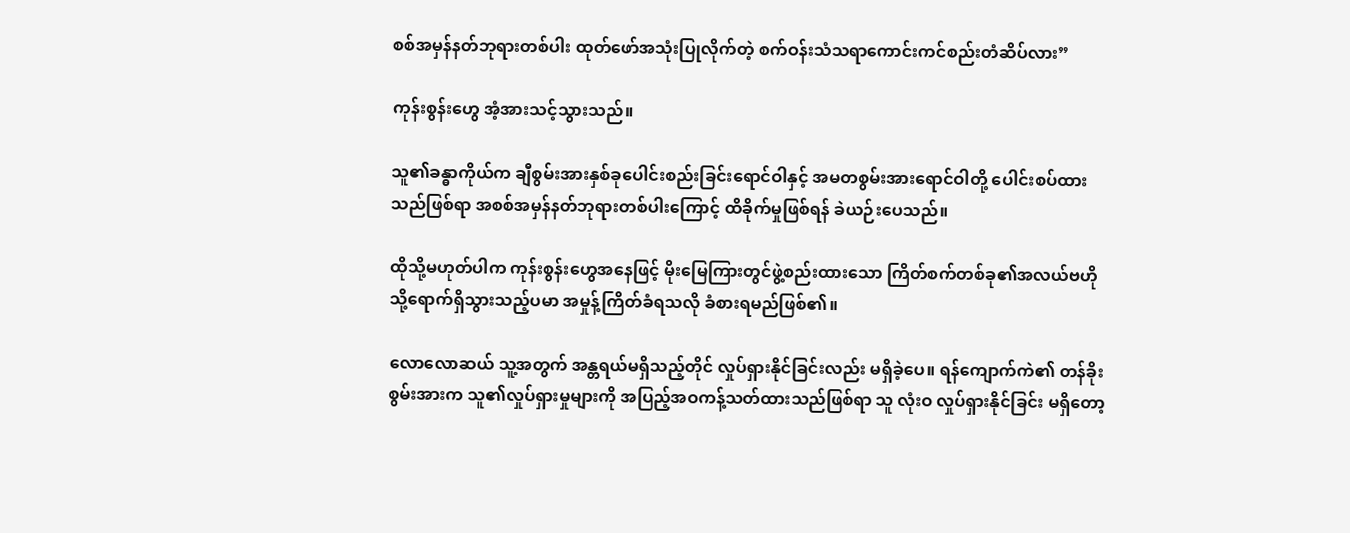စစ်အမှန်နတ်ဘုရားတစ်ပါး ထုတ်ဖော်အသုံးပြုလိုက်တဲ့ စက်ဝန်းသံသရာကောင်းကင်စည်းတံဆိပ်လား”

ကုန်းစွန်းဟွေ အံ့အားသင့်သွားသည်။

သူ၏ခန္ဓာကိုယ်က ချီစွမ်းအားနှစ်ခုပေါင်းစည်းခြင်းရောင်ဝါနှင့် အမတစွမ်းအားရောင်ဝါတို့ ပေါင်းစပ်ထားသည်ဖြစ်ရာ အစစ်အမှန်နတ်ဘုရားတစ်ပါးကြောင့် ထိခိုက်မှုဖြစ်ရန် ခဲယဉ်းပေသည်။

ထိုသို့မဟုတ်ပါက ကုန်းစွန်းဟွေအနေဖြင့် မိုးမြေကြားတွင်ဖွဲ့စည်းထားသော ကြိတ်စက်တစ်ခု၏အလယ်ဗဟိုသို့ရောက်ရှိသွားသည့်ပမာ အမှုန့်ကြိတ်ခံရသလို ခံစားရမည်ဖြစ်၏။

လောလောဆယ် သူ့အတွက် အန္တရယ်မရှိသည့်တိုင် လှုပ်ရှားနိုင်ခြင်းလည်း မရှိခဲ့ပေ။ ရန်ကျောက်ကဲ၏ တန်ခိုးစွမ်းအားက သူ၏လှုပ်ရှားမှုများကို အပြည့်အဝကန့်သတ်ထားသည်ဖြစ်ရာ သူ လုံးဝ လှုပ်ရှားနိုင်ခြင်း မရှိတော့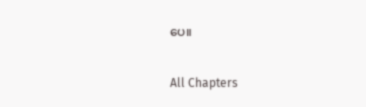ပေ။

All Chapters